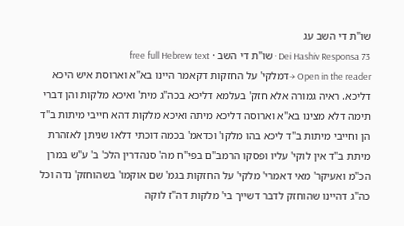שו"ת די השב עג
Dei Hashiv Responsa 73 · שו"ת די השב · free full Hebrew text
Open in the reader →דמלקי' על החזקות דקאמר היינו בא"א וארוסת איש היכא דליכא. ראיה גמורה אלא חזק' בעלמא דליכא בכה"ג מית' ואיכא מלקות והן דברי תימה דלא מצינו בא"א וארוסה דליכא מיתה ואיכא מלקות דהא חייבי מיתות ב"ד הן וחייבי מיתות ב"ד ליכא בהו מלקו' וכדאמ' בכמה דוכתי דלאו שניתן לאזהרת מיתת ב"ד אין לוקי' עליו ופסקו הרמב"ם בפי"ח מה' סנהדרין הלכ' ב' ע"ש במרן הכ"מ ואעיקר' מאי דאמרי' מלקי' על החזקות בגמ' שם אוקמו' בשהוחזק' נדה וכל כה"ג דהיינו שהוחזק לדבר דשייך בי' מלקות דה"ז לוקה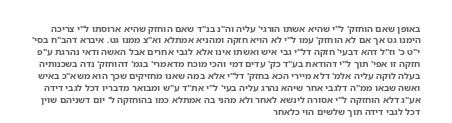באופן שאם הוחזק' ל"י שהיא אשתו הורגי' עליה וה"נ בנ"ד שאם הוחזק שהיא ארוסתו ל"י צריכה הימנו גט אך אם לא הוחזק' עמו ל"י לא הויא חזקה ומהניא אמתלא וא"צ ממנו גט. איברא דהב"ח בסי' י"ט כ' וז"ל דהא דבעי' חזקה דל"י גבי איש ואשתו אינו אלא לגבי אחרים אבל האשה ודאי נהרגת ע"פ חזקה זו אפי' תוך ל"י דהודאת בע"ד כק' עדים דמי והכי מוכח מדאמרי' בגמ' דהוחזק' נדה בשכנותיה בעלה לוקה עליה אלמ' דלא מיירי הכא בחזק' דל"י אלא במה שאנו מחזיקים שכך הוא משא"כ באיש ואשה שבאו ממ"ה דלגבי אחר שיהא נהרג עליה בעי' ל"י את"ד ע"ש ומבואר מדבריו דכל לגבי דידה אע"ג דלא הוחזקה ל"י אסורה לינשא לאחר ולא מהני בה אמתלא כמו בהוחזקה ל' יום דשניהם שוין דכל לגבי דידה תוך שלשים הוי כלאחר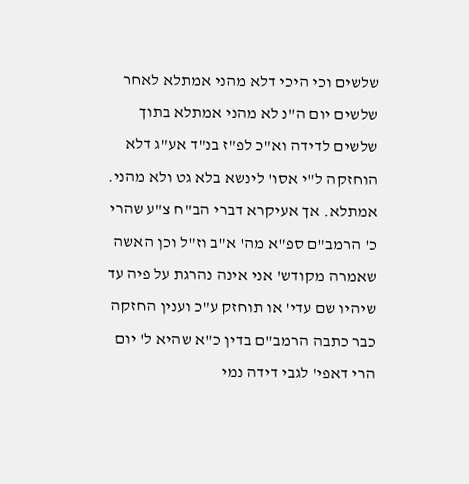שלשים וכי היכי דלא מהני אמתלא לאחר שלשים יום ה"נ לא מהני אמתלא בתוך שלשים לדידה וא"כ לפ"ז בנ"ד אע"ג דלא הוחזקה ל"י אסו' לינשא בלא גט ולא מהני. אמתלא. אך אעיקרא דברי הב"ח צ"ע שהרי כ' הרמב"ם ספ"א מה' א"ב וז"ל וכן האשה שאמרה מקודש' אני אינה נהרגת על פיה עד שיהיו שם עדי' או תוחזק ע"כ וענין החזקה כבר כתבה הרמב"ם בדין כ"א שהיא ל' יום הרי דאפי' לגבי דידה נמי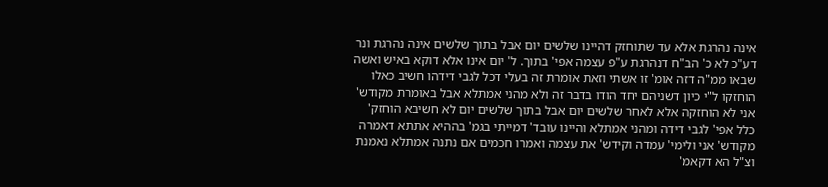אינה נהרגת אלא עד שתוחזק דהיינו שלשים יום אבל בתוך שלשים אינה נהרגת ונר דע"כ לא כ' הב"ח דנהרגת ע"פ עצמה אפי' בתוך. ל' יום אינו אלא דוקא באיש ואשה שבאו ממ"ה דזה אומ' זו אשתי וזאת אומרת זה בעלי דכל לגבי דידהו חשיב כאלו הוחזקו ל"י כיון דשניהם יחד הודו בדבר זה ולא מהני אמתלא אבל באומרת מקודש' אני לא הוחזקה אלא לאחר שלשים יום אבל בתוך שלשים יום לא חשיבא הוחזק' כלל אפי' לגבי דידה ומהני אמתלא והיינו עובד' דמייתי בגמ' בההיא אתתא דאמרה מקודש' אני ולימי' עמדה וקידש' את עצמה ואמרו חכמים אם נתנה אמתלא נאמנת וצ"ל הא דקאמ'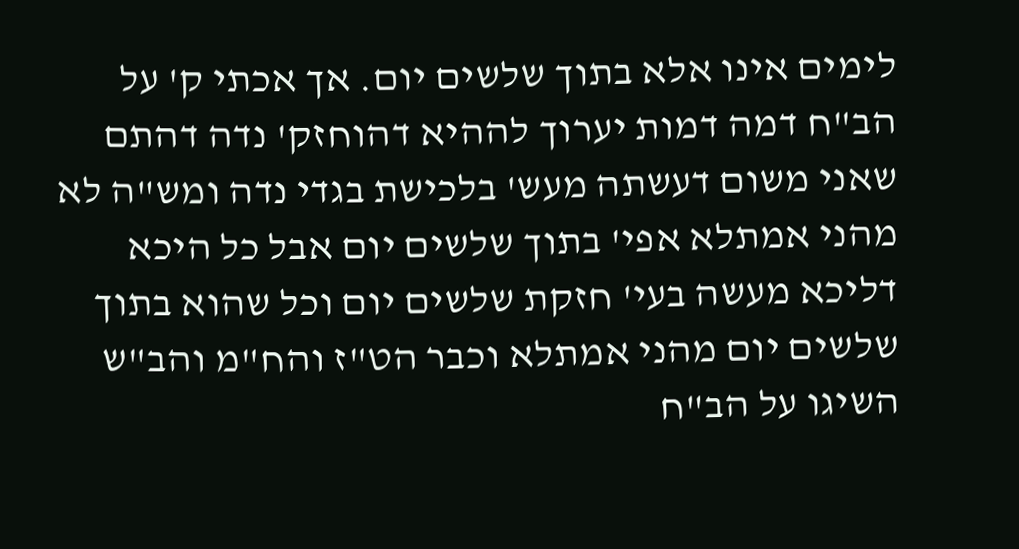לימים אינו אלא בתוך שלשים יום. אך אכתי ק' על הב"ח דמה דמות יערוך לההיא דהוחזק' נדה דהתם שאני משום דעשתה מעש' בלכישת בגדי נדה ומש"ה לא מהני אמתלא אפי' בתוך שלשים יום אבל כל היכא דליכא מעשה בעי' חזקת שלשים יום וכל שהוא בתוך שלשים יום מהני אמתלא וכבר הט"ז והח"מ והב"ש השיגו על הב"ח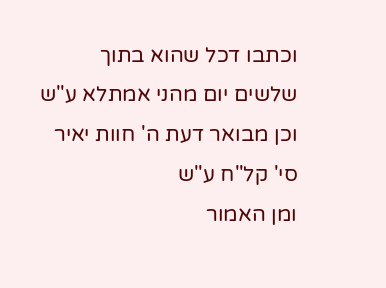וכתבו דכל שהוא בתוך שלשים יום מהני אמתלא ע"ש וכן מבואר דעת ה' חוות יאיר סי' קל"ח ע"ש
ומן האמור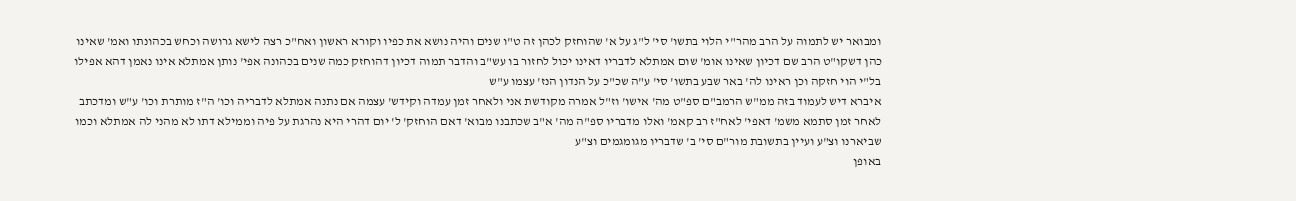ומבואר יש לתמוה על הרב מהר"י הלוי בתשו' סי' ל"ג על א' שהוחזק לכהן זה ט"ו שנים והיה נושא את כפיו וקורא ראשון ואח"כ רצה לישא גרושה וכחש בכהונתו ואמ' שאינו כהן דשקו"ט הרב שם דכיון שאינו אומ' שום אמתלא לדבריו דאינו יכול לחזור בו עש"ב והדבר תמוה דכיון דהוחזק כמה שנים בכהונה אפי' נותן אמתלא אינו נאמן דהא אפילו בל"י הוי חזקה וכן ראינו לה' באר שבע בתשו' סי' ע"ה שכ"כ על הנדון הנז' עצמו ע"ש
איברא דיש לעמוד בזה ממ"ש הרמב"ם ספ"ט מה' אישו' וז"ל אמרה מקודשת אני ולאחר זמן עמדה וקידש' עצמה אם נתנה אמתלא לדבריה וכו' ה"ז מותרת וכו' ע"ש ומדכתב לאחר זמן סתמא משמ' דאפי' לאח"ז רב קאמ' ואלו מדבריו ספ"ה מה' א"ב שכתבנו מבוא' דאם הוחזק' ל' יום דהרי היא נהרגת על פיה וממילא דתו לא מהני לה אמתלא וכמו שביארנו וצ"ע ועיין בתשובת מור"ם סי' ב' שדבריו מגומגמים וצ"ע
באופן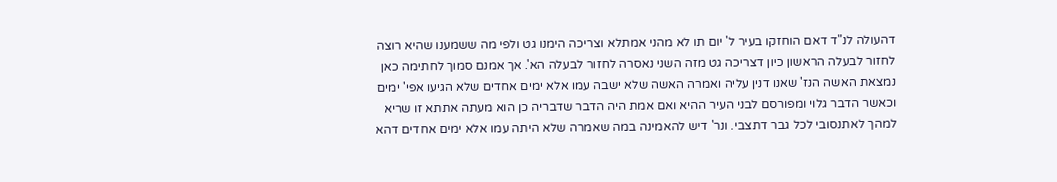דהעולה לנ"ד דאם הוחזקו בעיר ל' יום תו לא מהני אמתלא וצריכה הימנו גט ולפי מה ששמענו שהיא רוצה לחזור לבעלה הראשון כיון דצריכה גט מזה השני נאסרה לחזור לבעלה הא'. אך אמנם סמוך לחתימה כאן נמצאת האשה הנז' שאנו דנין עליה ואמרה האשה שלא ישבה עמו אלא ימים אחדים שלא הגיעו אפי' ימים וכאשר הדבר גלוי ומפורסם לבני העיר ההיא ואם אמת היה הדבר שדבריה כן הוא מעתה אתתא זו שריא למהך לאתנסובי לכל גבר דתצבי. ונר' דיש להאמינה במה שאמרה שלא היתה עמו אלא ימים אחדים דהא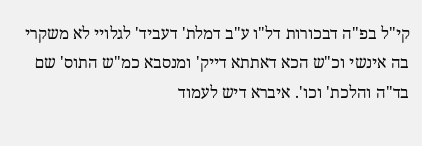קי"ל בפ"ה דבכורות דל"ו ע"ב דמלת' דעביד' לגלויי לא משקרי בה אינשי וכ"ש הכא דאתתא דייק' ומנסבא כמ"ש התוס' שם בד"ה והלכת' וכו'. איברא דיש לעמוד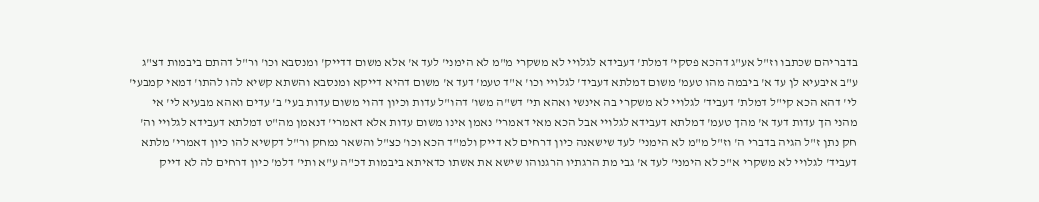בדבריהם שכתבו וז"ל אע"ג דהכא פסקי' דמלת' דעבידא לגלויי לא משקרי מ"מ לא הימני' לעד א' אלא משום דדייק' ומנסבא וכו' ור"ל דהתם ביבמות דצ"ג ע"ב איבעיא לן עד א' ביבמה מהו טעמ' משום דמלתא דעביד' לגלויי וכו' א"ד טעמ' דעד א' משום דהיא דייקא ומנסבא והשתא קשיא להו להתו' דמאי קמבעי' לי' דהא הכא קי"ל דמלת' דעביד' לגלויי לא משקרי בה אינשי ואהא תי' דש"ה משו' דהו"ל עדות וכיון דהוי משום עדות בעי' ב' עדים ואהא מבעיא לי' אי מהני הך עדות דעד א' מהך טעמ' דמלתא דעבידא לגלויי אבל הכא מאי דאמרי' נאמן אינו משום עדות אלא דאמרי' דנאמן מה"ט דמלתא דעבידא לגלויי וה' חק נתן ז"ל הגיה בדברי ה' וז"ל מ"מ לא הימני' לעד שישאנה כיון דרחים לא דייק ולמ"ד הכא וכו' כצ"ל והשאר נמחק ור"ל דקשיא להו כיון דאמרי' מלתא דעביד' לגלויי לא משקרי א"כ לא הימני' לעד א' גבי מת הרגתיו הרגנוהו שישא את אשתו כדאיתא ביבמות דכ"ה ע"א ותי' דלמ' כיון דרחים לה לא דייק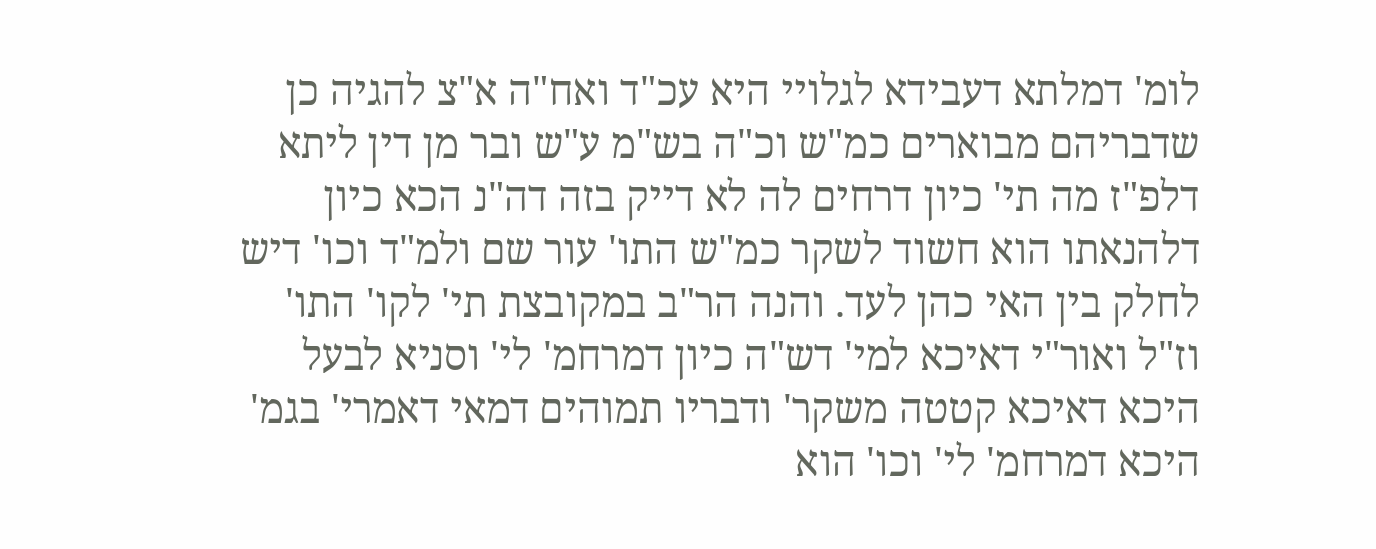לומ' דמלתא דעבידא לגלויי היא עכ"ד ואח"ה א"צ להגיה כן שדבריהם מבוארים כמ"ש וכ"ה בש"מ ע"ש ובר מן דין ליתא דלפ"ז מה תי' כיון דרחים לה לא דייק בזה דה"נ הכא כיון דלהנאתו הוא חשוד לשקר כמ"ש התו' עור שם ולמ"ד וכו' דיש לחלק בין האי כהן לעד. והנה הר"ב במקובצת תי' לקו' התו' וז"ל ואור"י דאיכא למי' דש"ה כיון דמרחמ' לי' וסניא לבעל היכא דאיכא קטטה משקר' ודבריו תמוהים דמאי דאמרי' בגמ' היכא דמרחמ' לי' וכו' הוא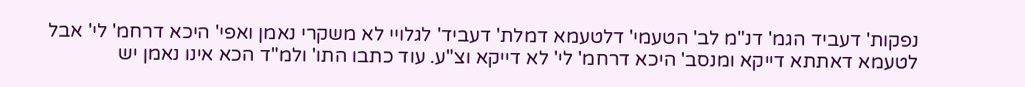נפקות' דעביד הגמ' דנ"מ לב' הטעמי' דלטעמא דמלת' דעביד' לגלויי לא משקרי נאמן ואפי' היכא דרחמ' לי' אבל לטעמא דאתתא דייקא ומנסב' היכא דרחמ' לי' לא דייקא וצ"ע. עוד כתבו התו' ולמ"ד הכא אינו נאמן יש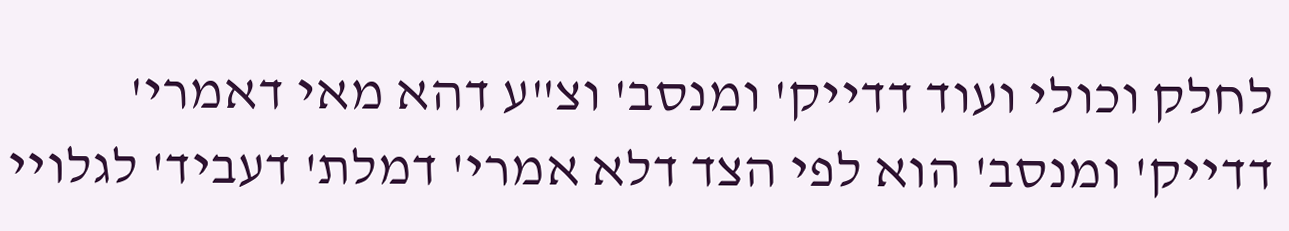לחלק וכולי ועוד דדייק' ומנסב' וצ"ע דהא מאי דאמרי' דדייק' ומנסב' הוא לפי הצד דלא אמרי' דמלת' דעביד' לגלויי